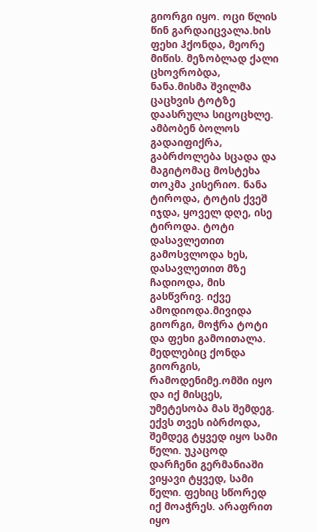გიორგი იყო. ოცი წლის წინ გარდაიცვალა.ხის ფეხი ჰქონდა, მეორე მიწის. მეზობლად ქალი ცხოვრობდა, ნანა.მისმა შვილმა ცაცხვის ტოტზე დაასრულა სიცოცხლე. ამბობენ ბოლოს გადაიფიქრა, გაბრძოლება სცადა და მაგიტომაც მოსტეხა თოკმა კისერიო. ნანა ტიროდა, ტოტის ქვეშ იჯდა, ყოველ დღე, ისე ტიროდა. ტოტი დასავლეთით გამოსვლოდა ხეს, დასავლეთით მზე ჩადიოდა, მის გასწვრივ. იქვე ამოდიოდა.მივიდა გიორგი, მოჭრა ტოტი და ფეხი გამოითალა. მედლებიც ქონდა გიორგის, რამოდენიმე.ომში იყო და იქ მისცეს, უმეტესობა მას შემდეგ. ექვს თვეს იბრძოდა, შემდეგ ტყვედ იყო სამი წელი. უკაცოდ დარჩენი გერმანიაში ვიყავი ტყვედ, სამი წელი. ფეხიც სწორედ იქ მოაჭრეს. არაფრით იყო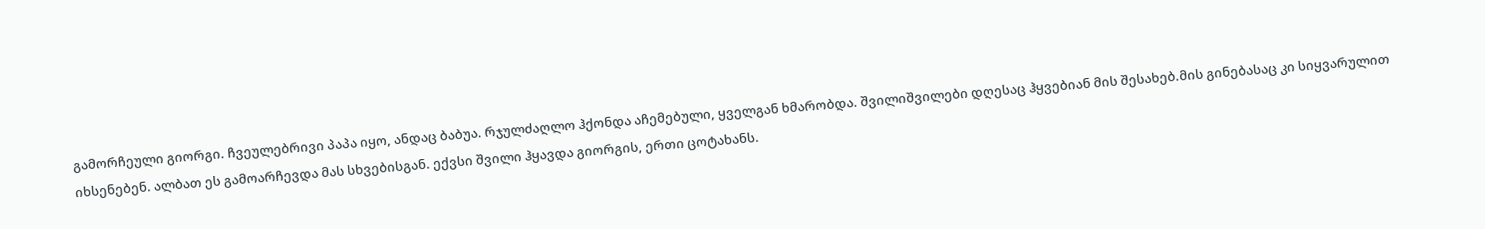გამორჩეული გიორგი. ჩვეულებრივი პაპა იყო, ანდაც ბაბუა. რჯულძაღლო ჰქონდა აჩემებული, ყველგან ხმარობდა. შვილიშვილები დღესაც ჰყვებიან მის შესახებ.მის გინებასაც კი სიყვარულით იხსენებენ. ალბათ ეს გამოარჩევდა მას სხვებისგან. ექვსი შვილი ჰყავდა გიორგის, ერთი ცოტახანს.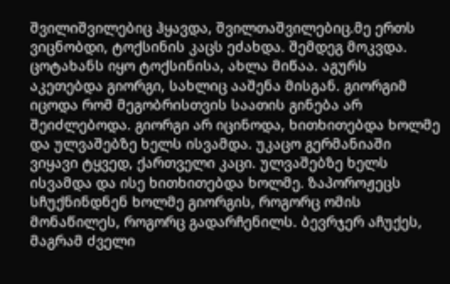შვილიშვილებიც ჰყავდა, შვილთაშვილებიც.მე ერთს ვიცნობდი, ტოქსინის კაცს ეძახდა. შემდეგ მოკვდა. ცოტახანს იყო ტოქსინისა, ახლა მიწაა. აგურს აკეთებდა გიორგი, სახლიც ააშენა მისგან. გიორგიმ იცოდა რომ მეგობრისთვის საათის გინება არ შეიძლებოდა. გიორგი არ იცინოდა, ხითხითებდა ხოლმე და ულვაშებზე ხელს ისვამდა. უკაცო გერმანიაში ვიყავი ტყვედ, ქართველი კაცი. ულვაშებზე ხელს ისვამდა და ისე ხითხითებდა ხოლმე. ზაპოროჟეცს სჩუქნინდნენ ხოლმე გიორგის, როგორც ომის მონაწილეს, როგორც გადარჩენილს. ბევრჯერ აჩუქეს, მაგრამ ძველი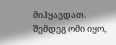მიჰყავდათ. შემდეგ ომი იყო,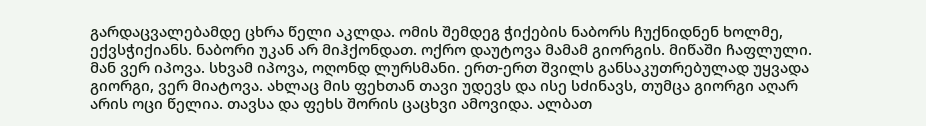გარდაცვალებამდე ცხრა წელი აკლდა. ომის შემდეგ ჭიქების ნაბორს ჩუქნიდნენ ხოლმე, ექვსჭიქიანს. ნაბორი უკან არ მიჰქონდათ. ოქრო დაუტოვა მამამ გიორგის. მიწაში ჩაფლული. მან ვერ იპოვა. სხვამ იპოვა, ოღონდ ლურსმანი. ერთ-ერთ შვილს განსაკუთრებულად უყვადა გიორგი, ვერ მიატოვა. ახლაც მის ფეხთან თავი უდევს და ისე სძინავს, თუმცა გიორგი აღარ არის ოცი წელია. თავსა და ფეხს შორის ცაცხვი ამოვიდა. ალბათ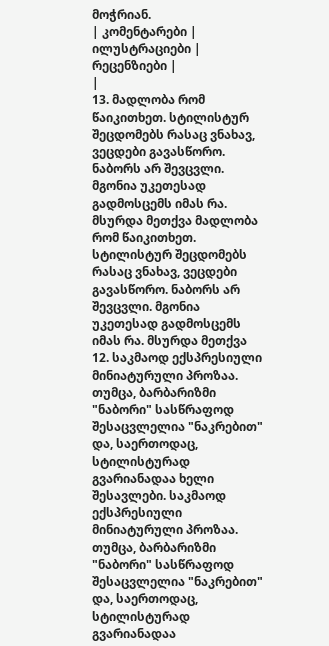მოჭრიან.
| კომენტარები |
ილუსტრაციები |
რეცენზიები |
|
13. მადლობა რომ წაიკითხეთ. სტილისტურ შეცდომებს რასაც ვნახავ, ვეცდები გავასწორო. ნაბორს არ შევცვლი. მგონია უკეთესად გადმოსცემს იმას რა. მსურდა მეთქვა მადლობა რომ წაიკითხეთ. სტილისტურ შეცდომებს რასაც ვნახავ, ვეცდები გავასწორო. ნაბორს არ შევცვლი. მგონია უკეთესად გადმოსცემს იმას რა. მსურდა მეთქვა
12. საკმაოდ ექსპრესიული მინიატურული პროზაა.
თუმცა, ბარბარიზმი "ნაბორი" სასწრაფოდ შესაცვლელია "ნაკრებით" და, საერთოდაც, სტილისტურად გვარიანადაა ხელი შესავლები. საკმაოდ ექსპრესიული მინიატურული პროზაა.
თუმცა, ბარბარიზმი "ნაბორი" სასწრაფოდ შესაცვლელია "ნაკრებით" და, საერთოდაც, სტილისტურად გვარიანადაა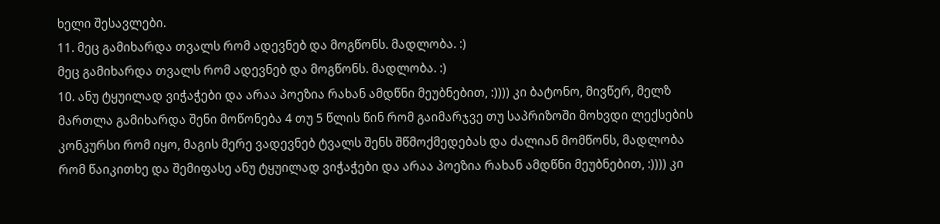ხელი შესავლები.
11. მეც გამიხარდა თვალს რომ ადევნებ და მოგწონს. მადლობა. :)
მეც გამიხარდა თვალს რომ ადევნებ და მოგწონს. მადლობა. :)
10. ანუ ტყუილად ვიჭაჭები და არაა პოეზია რახან ამდწნი მეუბნებით, :)))) კი ბატონო, მივწერ, მელზ მართლა გამიხარდა შენი მოწონება 4 თუ 5 წლის წინ რომ გაიმარჯვე თუ საპრიზოში მოხვდი ლექსების კონკურსი რომ იყო, მაგის მერე ვადევნებ ტვალს შენს შწმოქმედებას და ძალიან მომწონს, მადლობა რომ წაიკითხე და შემიფასე ანუ ტყუილად ვიჭაჭები და არაა პოეზია რახან ამდწნი მეუბნებით, :)))) კი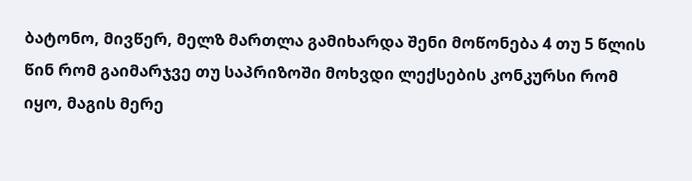ბატონო, მივწერ, მელზ მართლა გამიხარდა შენი მოწონება 4 თუ 5 წლის წინ რომ გაიმარჯვე თუ საპრიზოში მოხვდი ლექსების კონკურსი რომ იყო, მაგის მერე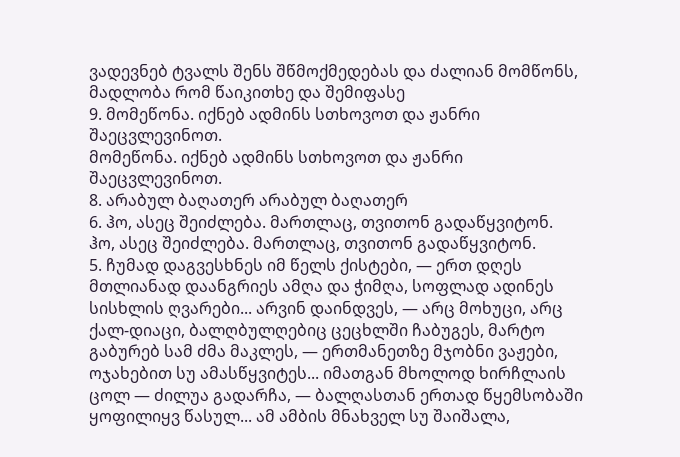ვადევნებ ტვალს შენს შწმოქმედებას და ძალიან მომწონს, მადლობა რომ წაიკითხე და შემიფასე
9. მომეწონა. იქნებ ადმინს სთხოვოთ და ჟანრი შაეცვლევინოთ.
მომეწონა. იქნებ ადმინს სთხოვოთ და ჟანრი შაეცვლევინოთ.
8. არაბულ ბაღათერ არაბულ ბაღათერ
6. ჰო, ასეც შეიძლება. მართლაც, თვითონ გადაწყვიტონ.
ჰო, ასეც შეიძლება. მართლაც, თვითონ გადაწყვიტონ.
5. ჩუმად დაგვესხნეს იმ წელს ქისტები, — ერთ დღეს მთლიანად დაანგრიეს ამღა და ჭიმღა, სოფლად ადინეს სისხლის ღვარები... არვინ დაინდვეს, — არც მოხუცი, არც ქალ-დიაცი, ბალღბულღებიც ცეცხლში ჩაბუგეს, მარტო გაბურებ სამ ძმა მაკლეს, — ერთმანეთზე მჯობნი ვაჟები, ოჯახებით სუ ამასწყვიტეს... იმათგან მხოლოდ ხირჩლაის ცოლ — ძილუა გადარჩა, — ბალღასთან ერთად წყემსობაში ყოფილიყვ წასულ... ამ ამბის მნახველ სუ შაიშალა,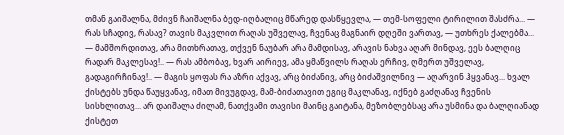თმან გაიშალნა, მძივნ ჩაიშალნა ბედ-იღბალიც მწარედ დასწყევლა, — თემ-სოფელი ტირილით შასძრა... — რას სჩადივ, რასავ? თავის მაკვლით რაღას უშველავ, ჩვენაც მაგნაირ დღეში ვართავ, — უთხრეს ქალებმა... — მამშორდითავ, არა მითხრათავ, თქვენ ნაუბარ არა მამდისავ, არავის ნახვა აღარ მინდავ, ეეს ბალღიც რადარ მაკლესავ!.. — რას ამბობავ, ხვარ აირიევ, ამა ყმაწვილს რაღას ერჩივ, ღმერთ უშველავ, გადაგირჩინავ!.. — მაგის ყოფას რა აზრი აქვავ, არც ბიძანივ, არც ბიძაშვილნივ — აღარვინ ჰყვანავ... ხვალ ქისტებს უნდა წაუყვანავ, იმათ მივუგდავ, მამ-ბიძათავით ეგიც მაკლანავ, იქნებ გაძღანავ ჩვენის სისხლითავ... არ დაიშალა ძილამ, ნათქვამი თავისი მაინც გაიტანა, მეზობლებსაც არა უსმინა და ბალღიანად ქისტეთ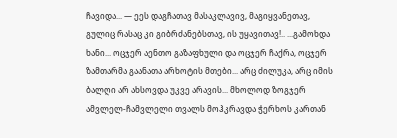ჩავიდა... — ეეს დაგჩათავ მასაკლავივ, მაგიყვანეთავ, გულიც რასაც კი გიბრძანებსთავ, ის უყავითავ!.. ...გამოხდა ხანი... ოცჯერ აენთო გაზაფხული და ოცჯერ ჩაქრა, ოცჯერ ზამთარმა გაანათა არხოტის მთები... არც ძილუკა, არც იმის ბალღი არ ახსოვდა უკვე არავის... მხოლოდ ზოგჯერ ამვლელ-ჩამვლელი თვალს მოჰკრავდა ჭერხოს კართან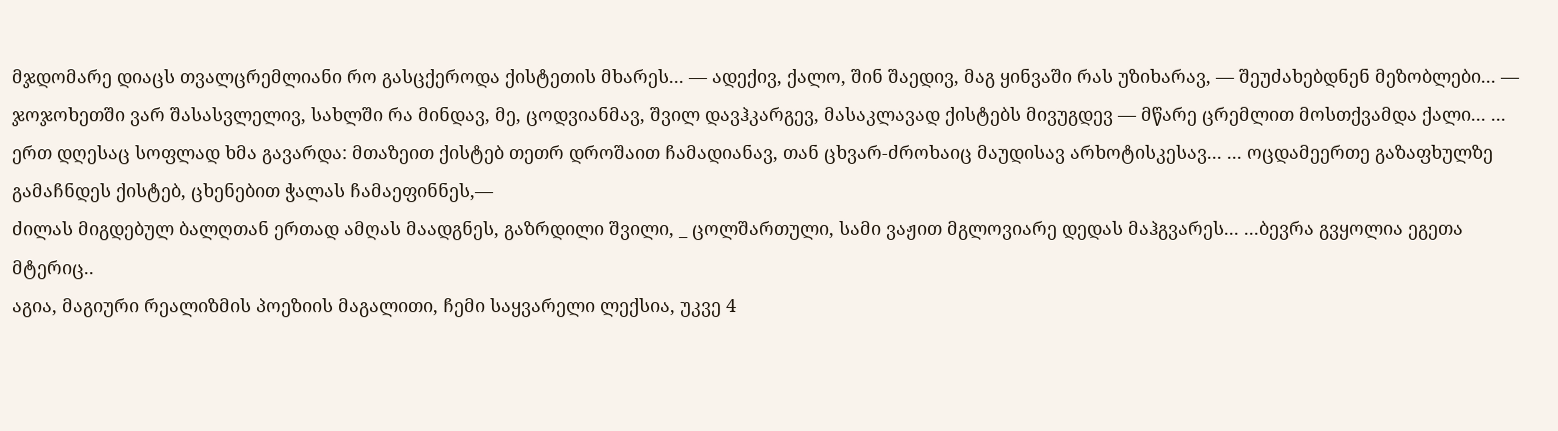მჯდომარე დიაცს თვალცრემლიანი რო გასცქეროდა ქისტეთის მხარეს... — ადექივ, ქალო, შინ შაედივ, მაგ ყინვაში რას უზიხარავ, — შეუძახებდნენ მეზობლები... — ჯოჯოხეთში ვარ შასასვლელივ, სახლში რა მინდავ, მე, ცოდვიანმავ, შვილ დავჰკარგევ, მასაკლავად ქისტებს მივუგდევ — მწარე ცრემლით მოსთქვამდა ქალი... ... ერთ დღესაც სოფლად ხმა გავარდა: მთაზეით ქისტებ თეთრ დროშაით ჩამადიანავ, თან ცხვარ-ძროხაიც მაუდისავ არხოტისკესავ... ... ოცდამეერთე გაზაფხულზე გამაჩნდეს ქისტებ, ცხენებით ჭალას ჩამაეფინნეს,—
ძილას მიგდებულ ბალღთან ერთად ამღას მაადგნეს, გაზრდილი შვილი, _ ცოლშართული, სამი ვაჟით მგლოვიარე დედას მაჰგვარეს... ...ბევრა გვყოლია ეგეთა მტერიც..
აგია, მაგიური რეალიზმის პოეზიის მაგალითი, ჩემი საყვარელი ლექსია, უკვე 4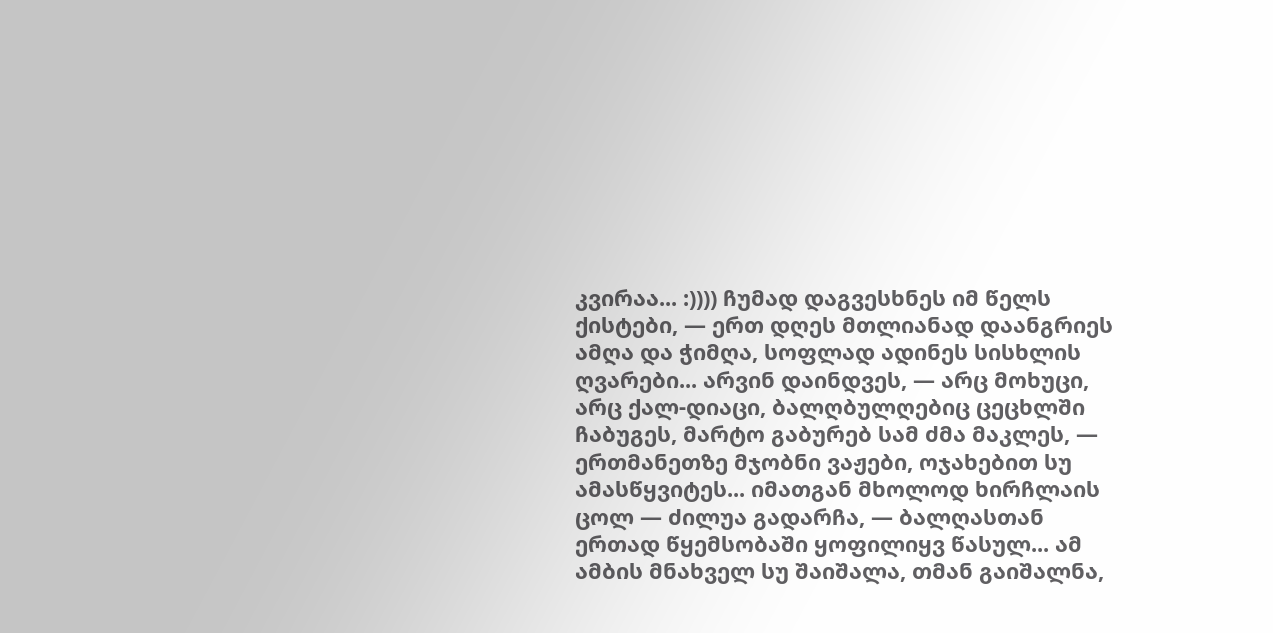კვირაა... :)))) ჩუმად დაგვესხნეს იმ წელს ქისტები, — ერთ დღეს მთლიანად დაანგრიეს ამღა და ჭიმღა, სოფლად ადინეს სისხლის ღვარები... არვინ დაინდვეს, — არც მოხუცი, არც ქალ-დიაცი, ბალღბულღებიც ცეცხლში ჩაბუგეს, მარტო გაბურებ სამ ძმა მაკლეს, — ერთმანეთზე მჯობნი ვაჟები, ოჯახებით სუ ამასწყვიტეს... იმათგან მხოლოდ ხირჩლაის ცოლ — ძილუა გადარჩა, — ბალღასთან ერთად წყემსობაში ყოფილიყვ წასულ... ამ ამბის მნახველ სუ შაიშალა, თმან გაიშალნა,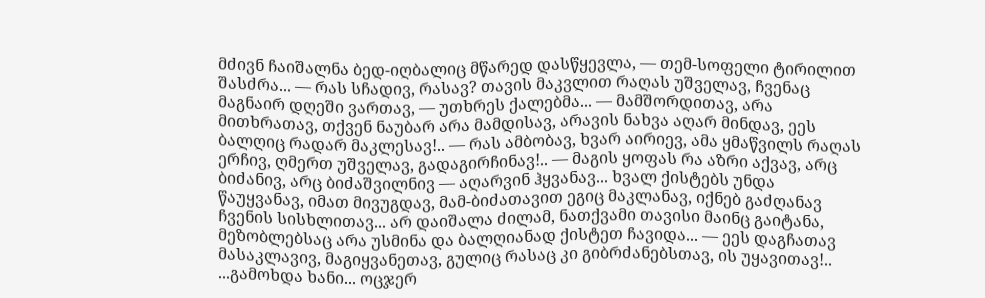მძივნ ჩაიშალნა ბედ-იღბალიც მწარედ დასწყევლა, — თემ-სოფელი ტირილით შასძრა... — რას სჩადივ, რასავ? თავის მაკვლით რაღას უშველავ, ჩვენაც მაგნაირ დღეში ვართავ, — უთხრეს ქალებმა... — მამშორდითავ, არა მითხრათავ, თქვენ ნაუბარ არა მამდისავ, არავის ნახვა აღარ მინდავ, ეეს ბალღიც რადარ მაკლესავ!.. — რას ამბობავ, ხვარ აირიევ, ამა ყმაწვილს რაღას ერჩივ, ღმერთ უშველავ, გადაგირჩინავ!.. — მაგის ყოფას რა აზრი აქვავ, არც ბიძანივ, არც ბიძაშვილნივ — აღარვინ ჰყვანავ... ხვალ ქისტებს უნდა წაუყვანავ, იმათ მივუგდავ, მამ-ბიძათავით ეგიც მაკლანავ, იქნებ გაძღანავ ჩვენის სისხლითავ... არ დაიშალა ძილამ, ნათქვამი თავისი მაინც გაიტანა, მეზობლებსაც არა უსმინა და ბალღიანად ქისტეთ ჩავიდა... — ეეს დაგჩათავ მასაკლავივ, მაგიყვანეთავ, გულიც რასაც კი გიბრძანებსთავ, ის უყავითავ!.. ...გამოხდა ხანი... ოცჯერ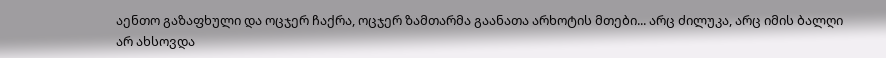აენთო გაზაფხული და ოცჯერ ჩაქრა, ოცჯერ ზამთარმა გაანათა არხოტის მთები... არც ძილუკა, არც იმის ბალღი არ ახსოვდა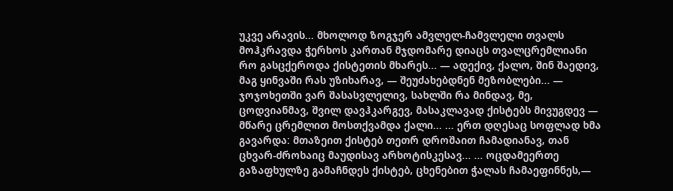უკვე არავის... მხოლოდ ზოგჯერ ამვლელ-ჩამვლელი თვალს მოჰკრავდა ჭერხოს კართან მჯდომარე დიაცს თვალცრემლიანი რო გასცქეროდა ქისტეთის მხარეს... — ადექივ, ქალო, შინ შაედივ, მაგ ყინვაში რას უზიხარავ, — შეუძახებდნენ მეზობლები... — ჯოჯოხეთში ვარ შასასვლელივ, სახლში რა მინდავ, მე, ცოდვიანმავ, შვილ დავჰკარგევ, მასაკლავად ქისტებს მივუგდევ — მწარე ცრემლით მოსთქვამდა ქალი... ... ერთ დღესაც სოფლად ხმა გავარდა: მთაზეით ქისტებ თეთრ დროშაით ჩამადიანავ, თან ცხვარ-ძროხაიც მაუდისავ არხოტისკესავ... ... ოცდამეერთე გაზაფხულზე გამაჩნდეს ქისტებ, ცხენებით ჭალას ჩამაეფინნეს,—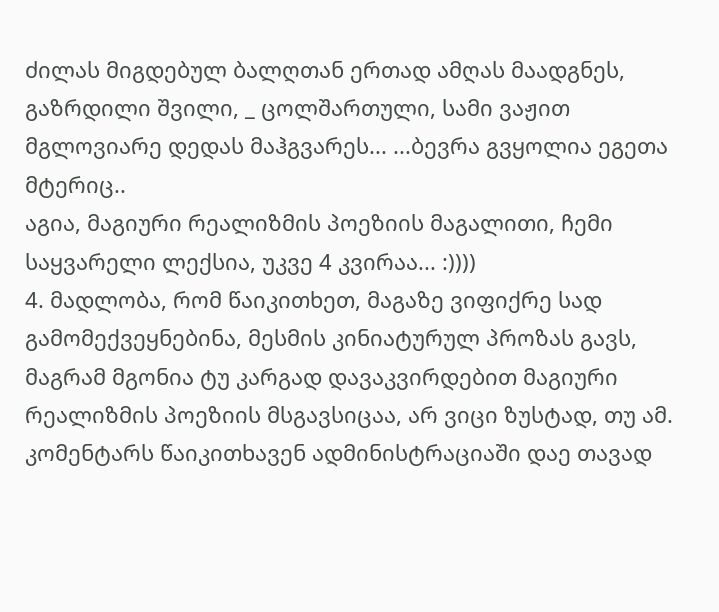ძილას მიგდებულ ბალღთან ერთად ამღას მაადგნეს, გაზრდილი შვილი, _ ცოლშართული, სამი ვაჟით მგლოვიარე დედას მაჰგვარეს... ...ბევრა გვყოლია ეგეთა მტერიც..
აგია, მაგიური რეალიზმის პოეზიის მაგალითი, ჩემი საყვარელი ლექსია, უკვე 4 კვირაა... :))))
4. მადლობა, რომ წაიკითხეთ, მაგაზე ვიფიქრე სად გამომექვეყნებინა, მესმის კინიატურულ პროზას გავს, მაგრამ მგონია ტუ კარგად დავაკვირდებით მაგიური რეალიზმის პოეზიის მსგავსიცაა, არ ვიცი ზუსტად, თუ ამ. კომენტარს წაიკითხავენ ადმინისტრაციაში დაე თავად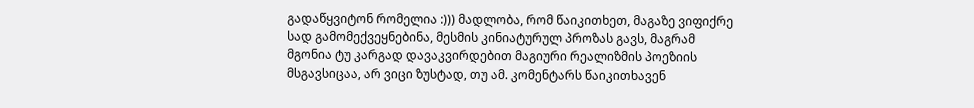გადაწყვიტონ რომელია :))) მადლობა, რომ წაიკითხეთ, მაგაზე ვიფიქრე სად გამომექვეყნებინა, მესმის კინიატურულ პროზას გავს, მაგრამ მგონია ტუ კარგად დავაკვირდებით მაგიური რეალიზმის პოეზიის მსგავსიცაა, არ ვიცი ზუსტად, თუ ამ. კომენტარს წაიკითხავენ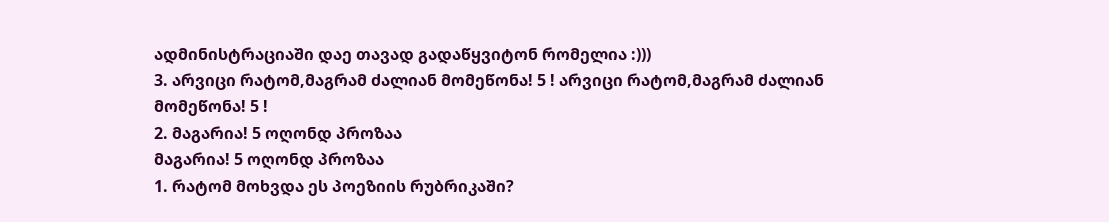ადმინისტრაციაში დაე თავად გადაწყვიტონ რომელია :)))
3. არვიცი რატომ,მაგრამ ძალიან მომეწონა! 5 ! არვიცი რატომ,მაგრამ ძალიან მომეწონა! 5 !
2. მაგარია! 5 ოღონდ პროზაა
მაგარია! 5 ოღონდ პროზაა
1. რატომ მოხვდა ეს პოეზიის რუბრიკაში?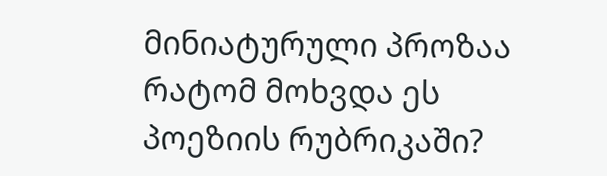მინიატურული პროზაა რატომ მოხვდა ეს პოეზიის რუბრიკაში?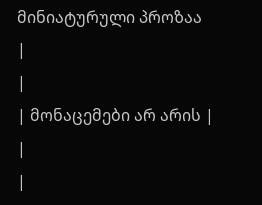მინიატურული პროზაა
|
|
| მონაცემები არ არის |
|
|